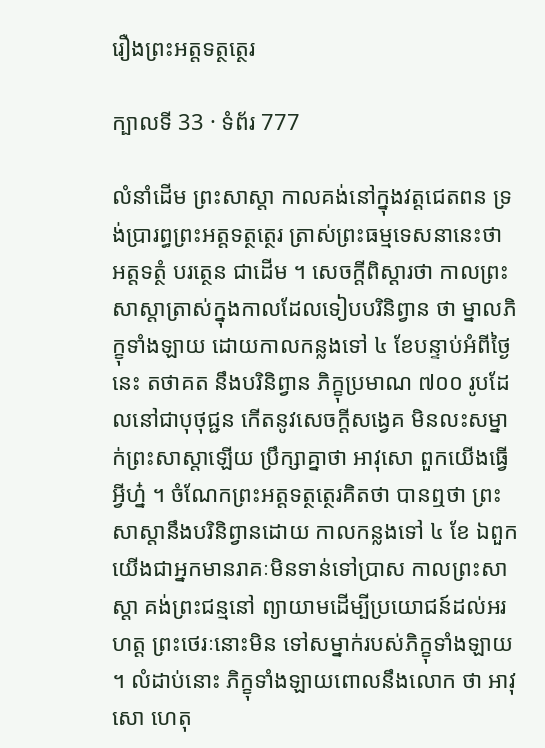រឿងព្រះអត្តទត្ថត្ថេរ

ក្បាលទី 33 · ទំព័រ 777

លំនាំដើម ព្រះសាស្តា កាលគង់នៅក្នុងវត្តជេតពន ទ្រង់ប្រារព្ធព្រះអត្តទត្ថត្ថេរ ត្រាស់ព្រះធម្មទេសនានេះថា អត្តទត្ថំ បរត្ថេន ជាដើម ។ សេចក្តីពិស្តារថា កាលព្រះសាស្តាត្រាស់ក្នុងកាលដែលទៀបបរិនិព្វាន ថា ម្នាលភិក្ខុទាំងឡាយ ដោយកាលកន្លងទៅ ៤ ខែបន្ទាប់អំពីថ្ងៃនេះ តថាគត នឹងបរិនិព្វាន ភិក្ខុប្រមាណ ៧០០ រូបដែលនៅជាបុថុជ្ជន កើតនូវសេចក្តីសង្វេគ មិនលះសម្នាក់ព្រះសាស្តាឡើយ ប្រឹក្សាគ្នាថា អាវុសោ ពួកយើងធ្វើអ្វីហ្ន៎ ។ ចំណែកព្រះអត្តទត្ថត្ថេរគិតថា បានឮថា ព្រះសាស្តានឹងបរិនិព្វានដោយ កាលកន្លងទៅ ៤ ខែ ឯពួកយើងជាអ្នកមានរាគៈមិនទាន់ទៅប្រាស កាលព្រះសាស្តា គង់ព្រះជន្មនៅ ព្យាយាមដើម្បីប្រយោជន៍ដល់អរហត្ត ព្រះថេរៈនោះមិន ទៅសម្នាក់របស់ភិក្ខុទាំងឡាយ ។ លំដាប់នោះ ភិក្ខុទាំងឡាយពោលនឹងលោក ថា អាវុសោ ហេតុ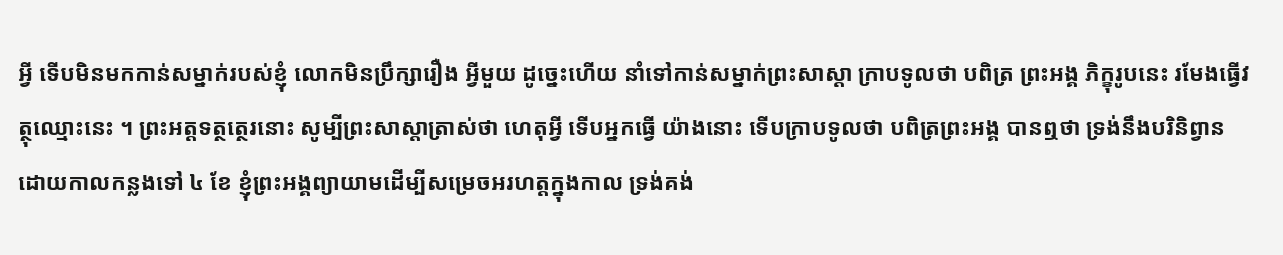អ្វី ទើបមិនមកកាន់សម្នាក់របស់ខ្ញុំ លោកមិនប្រឹក្សារឿង អ្វីមួយ ដូច្នេះហើយ នាំទៅកាន់សម្នាក់ព្រះសាស្តា ក្រាបទូលថា បពិត្រ ព្រះអង្គ ភិក្ខុរូបនេះ រមែងធ្វើវត្ថុឈ្មោះនេះ ។ ព្រះអត្តទត្ថត្ថេរនោះ សូម្បីព្រះសាស្តាត្រាស់ថា ហេតុអ្វី ទើបអ្នកធ្វើ យ៉ាងនោះ ទើបក្រាបទូលថា បពិត្រព្រះអង្គ បានឮថា ទ្រង់នឹងបរិនិព្វាន ដោយកាលកន្លងទៅ ៤ ខែ ខ្ញុំព្រះអង្គព្យាយាមដើម្បីសម្រេចអរហត្តក្នុងកាល ទ្រង់គង់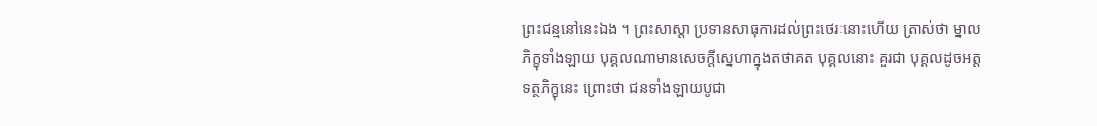ព្រះជន្មនៅនេះឯង ។ ព្រះសាស្តា ប្រទានសាធុការដល់ព្រះថេរៈនោះហើយ ត្រាស់ថា ម្នាល ភិក្ខុទាំងឡាយ បុគ្គលណាមានសេចក្តីស្នេហាក្នុងតថាគត បុគ្គលនោះ គួរជា បុគ្គលដូចអត្តទត្ថភិក្ខុនេះ ព្រោះថា ជនទាំងឡាយបូជា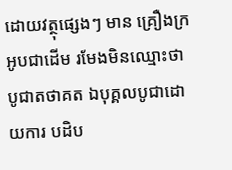ដោយវត្ថុផ្សេងៗ មាន គ្រឿងក្រអូបជាដើម រមែងមិនឈ្មោះថាបូជាតថាគត ឯបុគ្គលបូជាដោយការ បដិប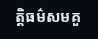ត្តិធម៌សមគួ